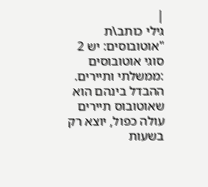|
גילי כותב\ת "אוטובוסים: יש 2 סוגי אוטובוסים :ממשלתי ותיירים. ההבדל בינהם הוא שאוטובוס תיירים עולה כפול, יוצא רק בשעות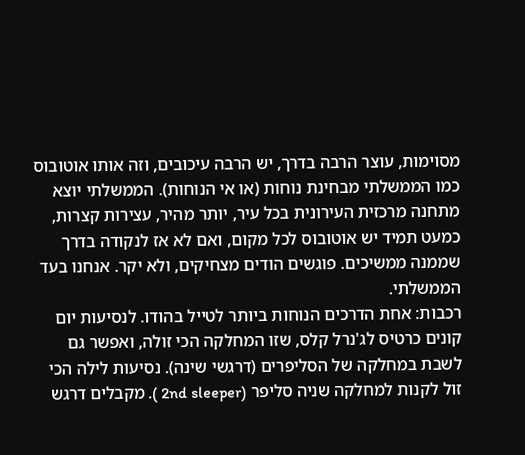מסוימות, עוצר הרבה בדרך, יש הרבה עיכובים, וזה אותו אוטובוס כמו הממשלתי מבחינת נוחות (או אי הנוחות). הממשלתי יוצא מתחנה מרכזית העירונית בכל עיר, יותר מהיר, עצירות קצרות, כמעט תמיד יש אוטובוס לכל מקום, ואם לא אז לנקודה בדרך שממנה ממשיכים. פוגשים הודים מצחיקים, ולא יקר. אנחנו בעד הממשלתי.
רכבות: אחת הדרכים הנוחות ביותר לטייל בהודו. לנסיעות יום קונים כרטיס לג'נרל קלס, שזו המחלקה הכי זולה, ואפשר גם לשבת במחלקה של הסליפרים (דרגשי שינה). נסיעות לילה הכי זול לקנות למחלקה שניה סליפר (2nd sleeper ). מקבלים דרגש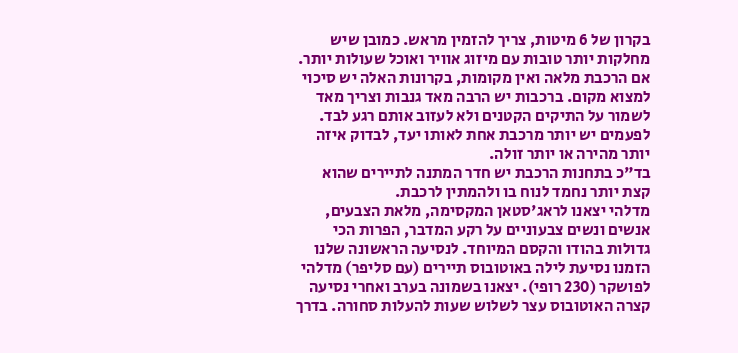בקרון של 6 מיטות, צריך להזמין מראש. כמובן שיש מחלקות יותר טובות עם מיזוג אוויר ואוכל שעולות יותר. אם הרכבת מלאה ואין מקומות, בקרונות האלה יש סיכוי למצוא מקום. ברכבות יש הרבה מאד גנבות וצריך מאד לשמור על התיקים הקטנים ולא לעזוב אותם רגע לבד.
לפעמים יש יותר מרכבת אחת לאותו יעד, לבדוק איזה יותר מהירה או יותר זולה.
בד"כ בתחנות הרכבת יש חדר המתנה לתיירים שהוא קצת יותר נחמד לנוח בו ולהמתין לרכבת.
מדלהי יצאנו לראג'סטאן המקסימה, מלאת הצבעים, אנשים ונשים צבעוניים על רקע המדבר, הפרות הכי גדולות בהודו והקסם המיוחד. לנסיעה הראשונה שלנו הזמנו נסיעת לילה באוטובוס תיירים (עם סליפר) מדלהי לפושקר (230 רופי). יצאנו בשמונה בערב ואחרי נסיעה קצרה האוטובוס עצר לשלוש שעות להעלות סחורה. בדרך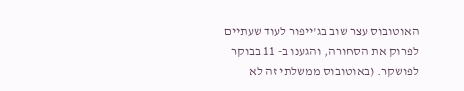האוטובוס עצר שוב בג'ייפור לעוד שעתיים לפרוק את הסחורה, והגענו ב- 11 בבוקר לפושקר. (באוטובוס ממשלתי זה לא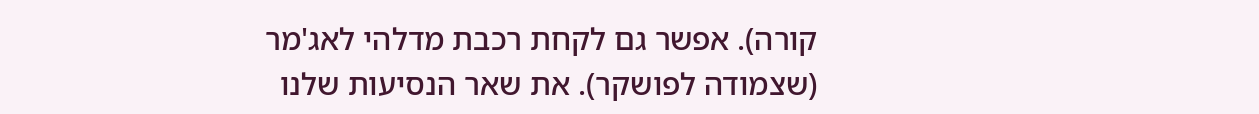קורה). אפשר גם לקחת רכבת מדלהי לאג'מר (שצמודה לפושקר). את שאר הנסיעות שלנו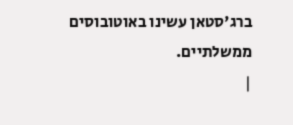ברג'סטאן עשינו באוטובוסים ממשלתיים.
|